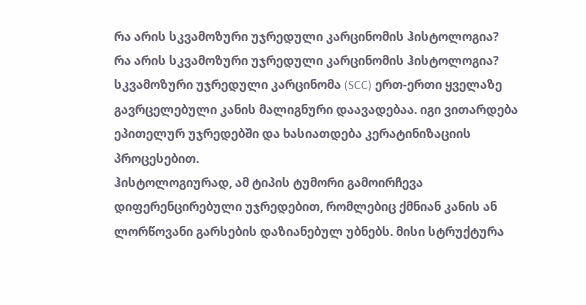რა არის სკვამოზური უჯრედული კარცინომის ჰისტოლოგია?
რა არის სკვამოზური უჯრედული კარცინომის ჰისტოლოგია? სკვამოზური უჯრედული კარცინომა (SCC) ერთ-ერთი ყველაზე გავრცელებული კანის მალიგნური დაავადებაა. იგი ვითარდება ეპითელურ უჯრედებში და ხასიათდება კერატინიზაციის პროცესებით.
ჰისტოლოგიურად, ამ ტიპის ტუმორი გამოირჩევა დიფერენცირებული უჯრედებით, რომლებიც ქმნიან კანის ან ლორწოვანი გარსების დაზიანებულ უბნებს. მისი სტრუქტურა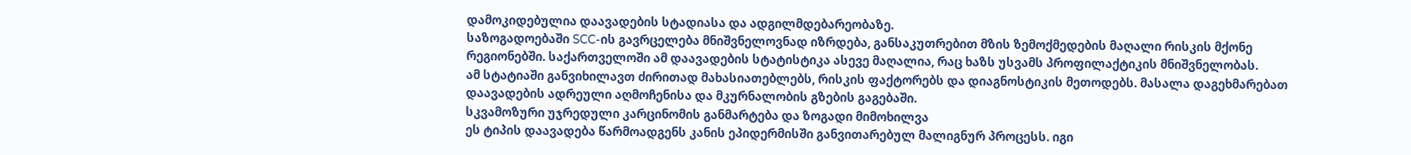დამოკიდებულია დაავადების სტადიასა და ადგილმდებარეობაზე.
საზოგადოებაში SCC-ის გავრცელება მნიშვნელოვნად იზრდება, განსაკუთრებით მზის ზემოქმედების მაღალი რისკის მქონე რეგიონებში. საქართველოში ამ დაავადების სტატისტიკა ასევე მაღალია, რაც ხაზს უსვამს პროფილაქტიკის მნიშვნელობას.
ამ სტატიაში განვიხილავთ ძირითად მახასიათებლებს, რისკის ფაქტორებს და დიაგნოსტიკის მეთოდებს. მასალა დაგეხმარებათ დაავადების ადრეული აღმოჩენისა და მკურნალობის გზების გაგებაში.
სკვამოზური უჯრედული კარცინომის განმარტება და ზოგადი მიმოხილვა
ეს ტიპის დაავადება წარმოადგენს კანის ეპიდერმისში განვითარებულ მალიგნურ პროცესს. იგი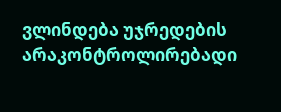ვლინდება უჯრედების არაკონტროლირებადი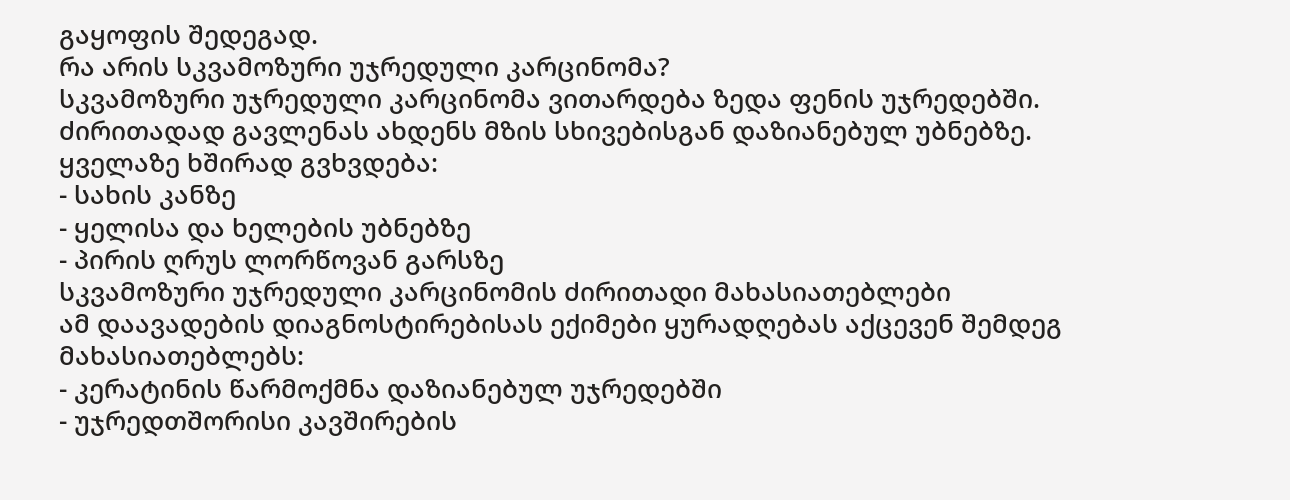გაყოფის შედეგად.
რა არის სკვამოზური უჯრედული კარცინომა?
სკვამოზური უჯრედული კარცინომა ვითარდება ზედა ფენის უჯრედებში. ძირითადად გავლენას ახდენს მზის სხივებისგან დაზიანებულ უბნებზე.
ყველაზე ხშირად გვხვდება:
- სახის კანზე
- ყელისა და ხელების უბნებზე
- პირის ღრუს ლორწოვან გარსზე
სკვამოზური უჯრედული კარცინომის ძირითადი მახასიათებლები
ამ დაავადების დიაგნოსტირებისას ექიმები ყურადღებას აქცევენ შემდეგ მახასიათებლებს:
- კერატინის წარმოქმნა დაზიანებულ უჯრედებში
- უჯრედთშორისი კავშირების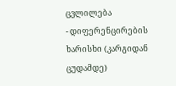ცვლილება
- დიფერენცირების ხარისხი (კარგიდან ცუდამდე)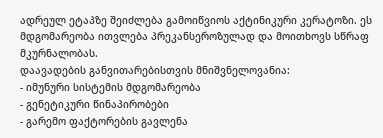ადრეულ ეტაპზე შეიძლება გამოიწვიოს აქტინიკური კერატოზი. ეს მდგომარეობა ითვლება პრეკანსეროზულად და მოითხოვს სწრაფ მკურნალობას.
დაავადების განვითარებისთვის მნიშვნელოვანია:
- იმუნური სისტემის მდგომარეობა
- გენეტიკური წინაპირობები
- გარემო ფაქტორების გავლენა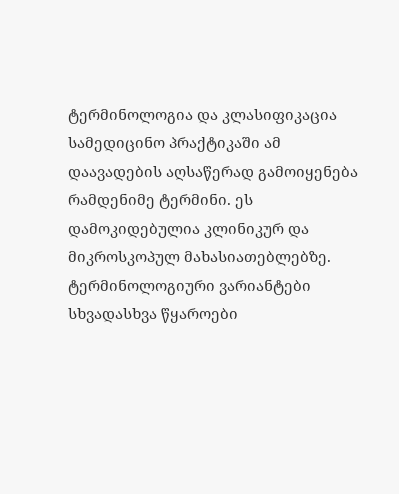ტერმინოლოგია და კლასიფიკაცია
სამედიცინო პრაქტიკაში ამ დაავადების აღსაწერად გამოიყენება რამდენიმე ტერმინი. ეს დამოკიდებულია კლინიკურ და მიკროსკოპულ მახასიათებლებზე.
ტერმინოლოგიური ვარიანტები
სხვადასხვა წყაროები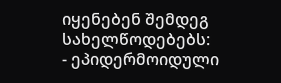იყენებენ შემდეგ სახელწოდებებს:
- ეპიდერმოიდული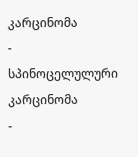კარცინომა
- სპინოცელულური კარცინომა
-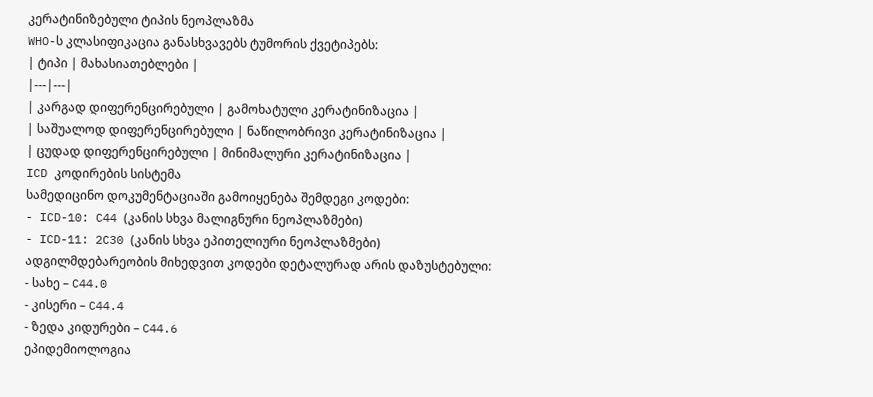კერატინიზებული ტიპის ნეოპლაზმა
WHO-ს კლასიფიკაცია განასხვავებს ტუმორის ქვეტიპებს:
| ტიპი | მახასიათებლები |
|---|---|
| კარგად დიფერენცირებული | გამოხატული კერატინიზაცია |
| საშუალოდ დიფერენცირებული | ნაწილობრივი კერატინიზაცია |
| ცუდად დიფერენცირებული | მინიმალური კერატინიზაცია |
ICD კოდირების სისტემა
სამედიცინო დოკუმენტაციაში გამოიყენება შემდეგი კოდები:
- ICD-10: C44 (კანის სხვა მალიგნური ნეოპლაზმები)
- ICD-11: 2C30 (კანის სხვა ეპითელიური ნეოპლაზმები)
ადგილმდებარეობის მიხედვით კოდები დეტალურად არის დაზუსტებული:
- სახე – C44.0
- კისერი – C44.4
- ზედა კიდურები – C44.6
ეპიდემიოლოგია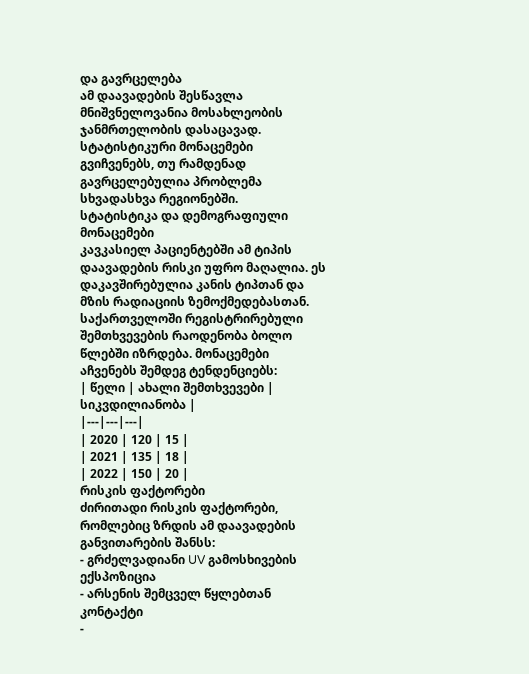და გავრცელება
ამ დაავადების შესწავლა მნიშვნელოვანია მოსახლეობის ჯანმრთელობის დასაცავად. სტატისტიკური მონაცემები გვიჩვენებს, თუ რამდენად გავრცელებულია პრობლემა სხვადასხვა რეგიონებში.
სტატისტიკა და დემოგრაფიული მონაცემები
კავკასიელ პაციენტებში ამ ტიპის დაავადების რისკი უფრო მაღალია. ეს დაკავშირებულია კანის ტიპთან და მზის რადიაციის ზემოქმედებასთან.
საქართველოში რეგისტრირებული შემთხვევების რაოდენობა ბოლო წლებში იზრდება. მონაცემები აჩვენებს შემდეგ ტენდენციებს:
| წელი | ახალი შემთხვევები | სიკვდილიანობა |
|---|---|---|
| 2020 | 120 | 15 |
| 2021 | 135 | 18 |
| 2022 | 150 | 20 |
რისკის ფაქტორები
ძირითადი რისკის ფაქტორები, რომლებიც ზრდის ამ დაავადების განვითარების შანსს:
- გრძელვადიანი UV გამოსხივების ექსპოზიცია
- არსენის შემცველ წყლებთან კონტაქტი
-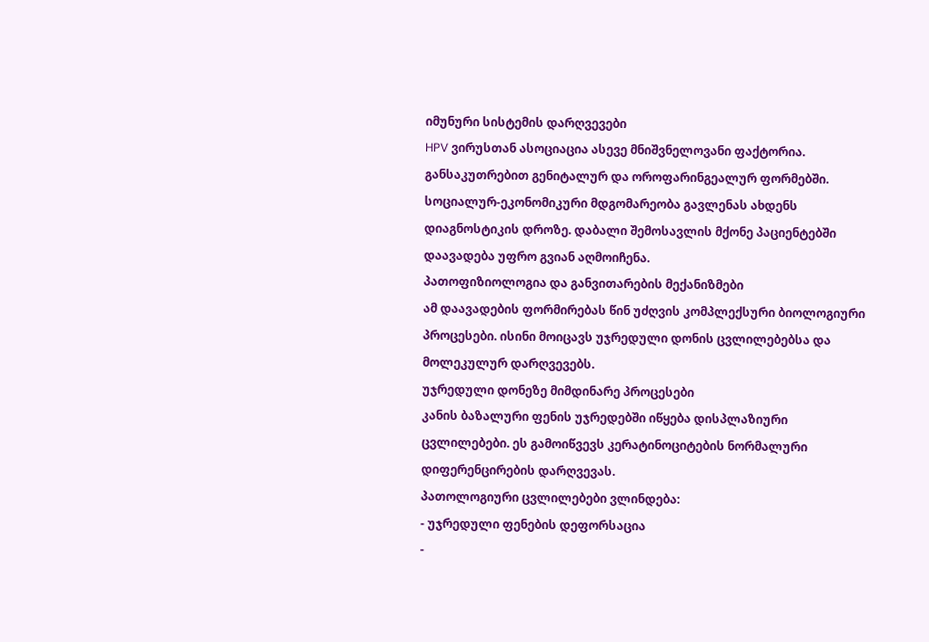იმუნური სისტემის დარღვევები
HPV ვირუსთან ასოციაცია ასევე მნიშვნელოვანი ფაქტორია. განსაკუთრებით გენიტალურ და ოროფარინგეალურ ფორმებში.
სოციალურ-ეკონომიკური მდგომარეობა გავლენას ახდენს დიაგნოსტიკის დროზე. დაბალი შემოსავლის მქონე პაციენტებში დაავადება უფრო გვიან აღმოიჩენა.
პათოფიზიოლოგია და განვითარების მექანიზმები
ამ დაავადების ფორმირებას წინ უძღვის კომპლექსური ბიოლოგიური პროცესები. ისინი მოიცავს უჯრედული დონის ცვლილებებსა და მოლეკულურ დარღვევებს.
უჯრედული დონეზე მიმდინარე პროცესები
კანის ბაზალური ფენის უჯრედებში იწყება დისპლაზიური ცვლილებები. ეს გამოიწვევს კერატინოციტების ნორმალური დიფერენცირების დარღვევას.
პათოლოგიური ცვლილებები ვლინდება:
- უჯრედული ფენების დეფორსაცია
-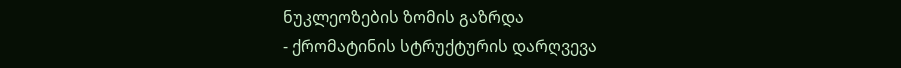ნუკლეოზების ზომის გაზრდა
- ქრომატინის სტრუქტურის დარღვევა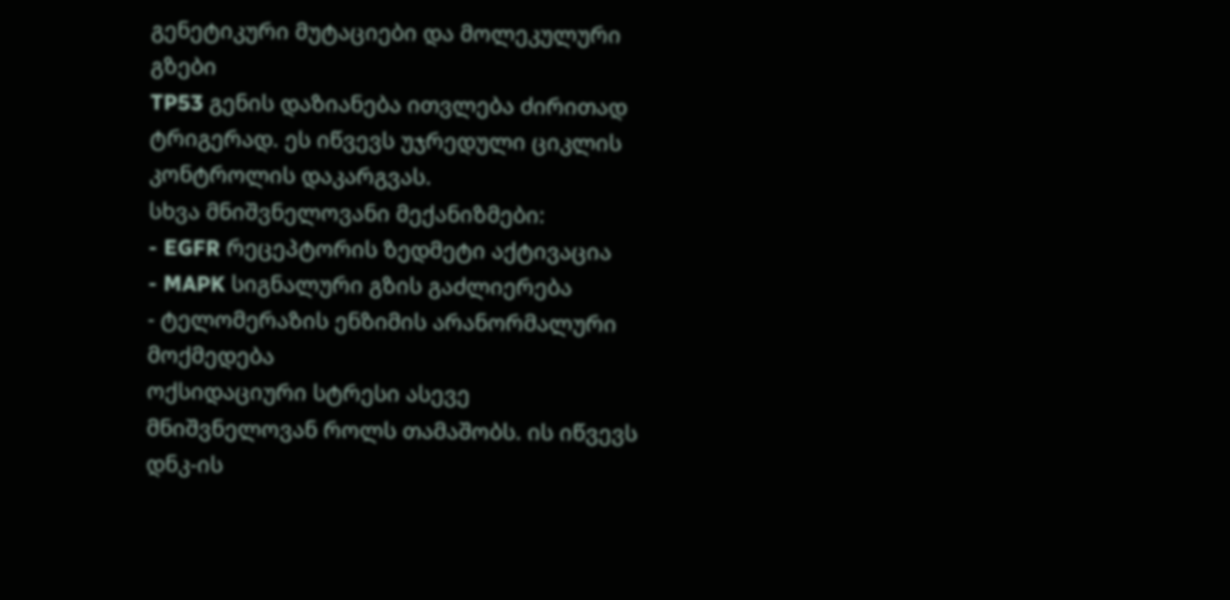გენეტიკური მუტაციები და მოლეკულური გზები
TP53 გენის დაზიანება ითვლება ძირითად ტრიგერად. ეს იწვევს უჯრედული ციკლის კონტროლის დაკარგვას.
სხვა მნიშვნელოვანი მექანიზმები:
- EGFR რეცეპტორის ზედმეტი აქტივაცია
- MAPK სიგნალური გზის გაძლიერება
- ტელომერაზის ენზიმის არანორმალური მოქმედება
ოქსიდაციური სტრესი ასევე მნიშვნელოვან როლს თამაშობს. ის იწვევს დნკ-ის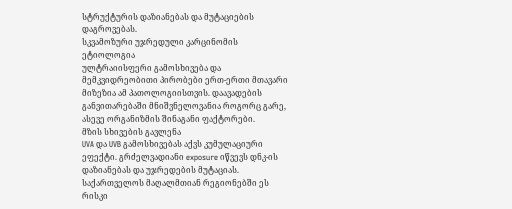სტრუქტურის დაზიანებას და მუტაციების დაგროვებას.
სკვამოზური უჯრედული კარცინომის ეტიოლოგია
ულტრაიისფერი გამოსხივება და მემკვიდრეობითი პირობები ერთ-ერთი მთავარი მიზეზია ამ პათოლოგიისთვის. დაავადების განვითარებაში მნიშვნელოვანია როგორც გარე, ასევე ორგანიზმის შინაგანი ფაქტორები.
მზის სხივების გავლენა
UVA და UVB გამოსხივებას აქვს კუმულაციური ეფექტი. გრძელვადიანი exposure იწვევს დნკ-ის დაზიანებას და უჯრედების მუტაციას. საქართველოს მაღალმთიან რეგიონებში ეს რისკი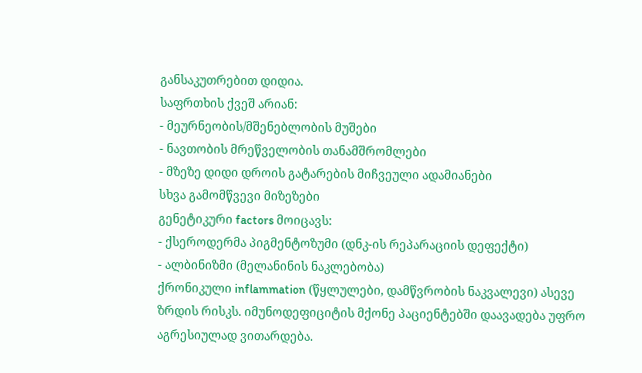განსაკუთრებით დიდია.
საფრთხის ქვეშ არიან:
- მეურნეობის/მშენებლობის მუშები
- ნავთობის მრეწველობის თანამშრომლები
- მზეზე დიდი დროის გატარების მიჩვეული ადამიანები
სხვა გამომწვევი მიზეზები
გენეტიკური factors მოიცავს:
- ქსეროდერმა პიგმენტოზუმი (დნკ-ის რეპარაციის დეფექტი)
- ალბინიზმი (მელანინის ნაკლებობა)
ქრონიკული inflammation (წყლულები, დამწვრობის ნაკვალევი) ასევე ზრდის რისკს. იმუნოდეფიციტის მქონე პაციენტებში დაავადება უფრო აგრესიულად ვითარდება.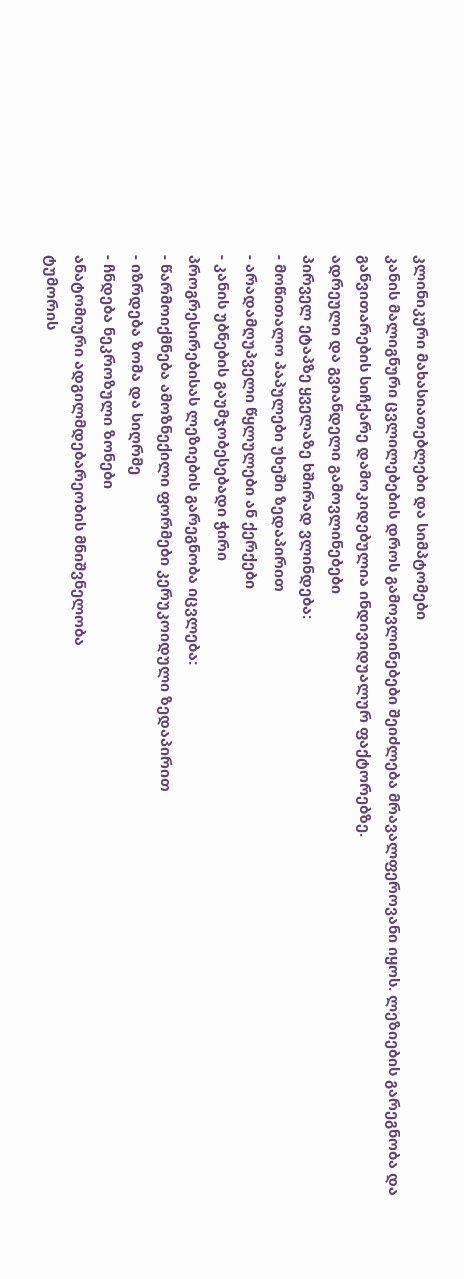კლინიკური მახასიათებლები და სიმპტომები
კანის მალიგნური ცვლილებების დროს გამოვლინებები შეიძლება მრავალფეროვანი იყოს. ლეზიების გარეგნობა და განვითარების სიჩქარე დამოკიდებულია ინდივიდუალურ ფაქტორებზე.
ადრეული და გვიანდელი გამოვლინებები
პირველ ეტაპზე ყველაზე ხშირად ვლინდება:
- მოწითალო პაპულები უხეში ზედაპირით
- არადამღუპველი წყლულები ან ქერქები
- კანის უბნების გაუმჯობესებადი ჭირი
პროგრესირებისას ლეზიების გარეგნობა იცვლება:
- წარმოიქმნება ამოზნექილი ფორმები კერუკოიდული ზედაპირით
- იზრდება ზომა და სიღრმე
- ჩნდება ნეკროზული ზონები
ანატომიური ადგილმდებარეობის მნიშვნელობა
ტუმორის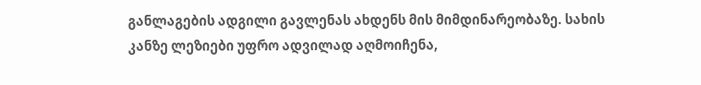განლაგების ადგილი გავლენას ახდენს მის მიმდინარეობაზე. სახის კანზე ლეზიები უფრო ადვილად აღმოიჩენა,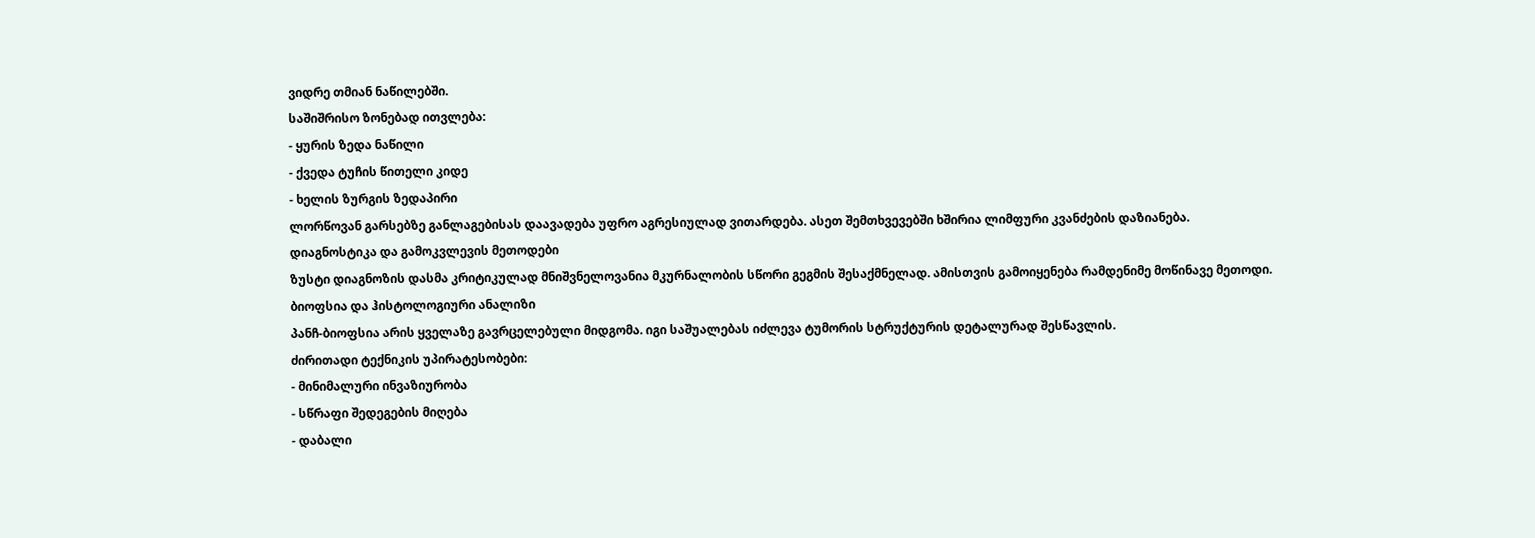ვიდრე თმიან ნაწილებში.
საშიშრისო ზონებად ითვლება:
- ყურის ზედა ნაწილი
- ქვედა ტუჩის წითელი კიდე
- ხელის ზურგის ზედაპირი
ლორწოვან გარსებზე განლაგებისას დაავადება უფრო აგრესიულად ვითარდება. ასეთ შემთხვევებში ხშირია ლიმფური კვანძების დაზიანება.
დიაგნოსტიკა და გამოკვლევის მეთოდები
ზუსტი დიაგნოზის დასმა კრიტიკულად მნიშვნელოვანია მკურნალობის სწორი გეგმის შესაქმნელად. ამისთვის გამოიყენება რამდენიმე მოწინავე მეთოდი.
ბიოფსია და ჰისტოლოგიური ანალიზი
პანჩ-ბიოფსია არის ყველაზე გავრცელებული მიდგომა. იგი საშუალებას იძლევა ტუმორის სტრუქტურის დეტალურად შესწავლის.
ძირითადი ტექნიკის უპირატესობები:
- მინიმალური ინვაზიურობა
- სწრაფი შედეგების მიღება
- დაბალი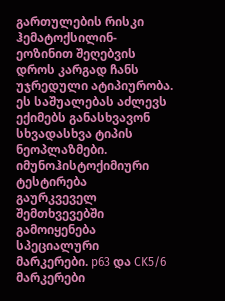გართულების რისკი
ჰემატოქსილინ-ეოზინით შეღებვის დროს კარგად ჩანს უჯრედული ატიპიურობა. ეს საშუალებას აძლევს ექიმებს განასხვავონ სხვადასხვა ტიპის ნეოპლაზმები.
იმუნოჰისტოქიმიური ტესტირება
გაურკვეველ შემთხვევებში გამოიყენება სპეციალური მარკერები. p63 და CK5/6 მარკერები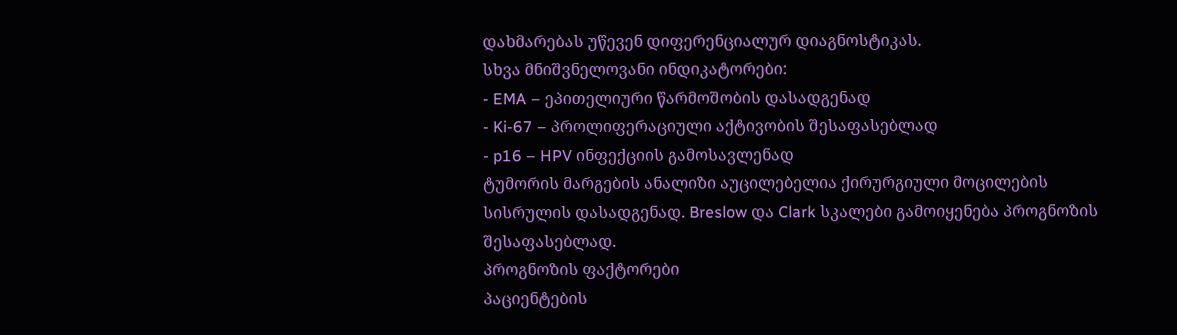დახმარებას უწევენ დიფერენციალურ დიაგნოსტიკას.
სხვა მნიშვნელოვანი ინდიკატორები:
- EMA – ეპითელიური წარმოშობის დასადგენად
- Ki-67 – პროლიფერაციული აქტივობის შესაფასებლად
- p16 – HPV ინფექციის გამოსავლენად
ტუმორის მარგების ანალიზი აუცილებელია ქირურგიული მოცილების სისრულის დასადგენად. Breslow და Clark სკალები გამოიყენება პროგნოზის შესაფასებლად.
პროგნოზის ფაქტორები
პაციენტების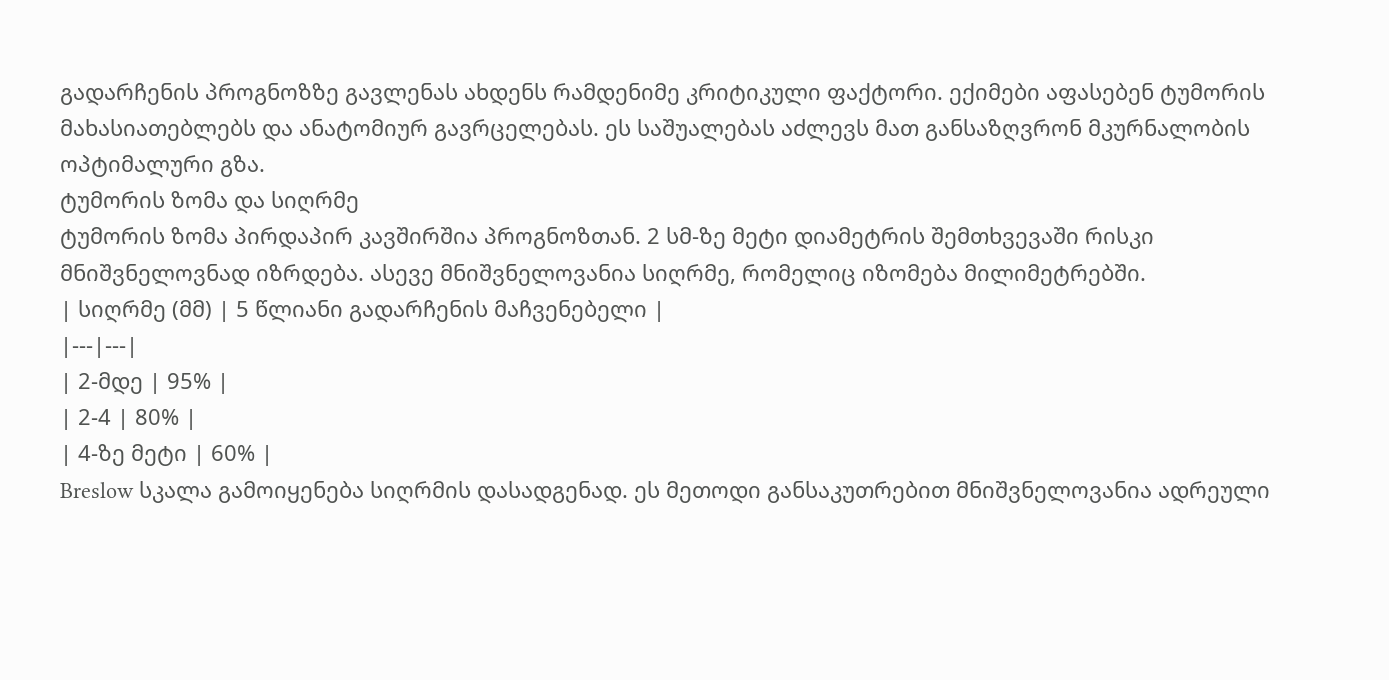გადარჩენის პროგნოზზე გავლენას ახდენს რამდენიმე კრიტიკული ფაქტორი. ექიმები აფასებენ ტუმორის მახასიათებლებს და ანატომიურ გავრცელებას. ეს საშუალებას აძლევს მათ განსაზღვრონ მკურნალობის ოპტიმალური გზა.
ტუმორის ზომა და სიღრმე
ტუმორის ზომა პირდაპირ კავშირშია პროგნოზთან. 2 სმ-ზე მეტი დიამეტრის შემთხვევაში რისკი მნიშვნელოვნად იზრდება. ასევე მნიშვნელოვანია სიღრმე, რომელიც იზომება მილიმეტრებში.
| სიღრმე (მმ) | 5 წლიანი გადარჩენის მაჩვენებელი |
|---|---|
| 2-მდე | 95% |
| 2-4 | 80% |
| 4-ზე მეტი | 60% |
Breslow სკალა გამოიყენება სიღრმის დასადგენად. ეს მეთოდი განსაკუთრებით მნიშვნელოვანია ადრეული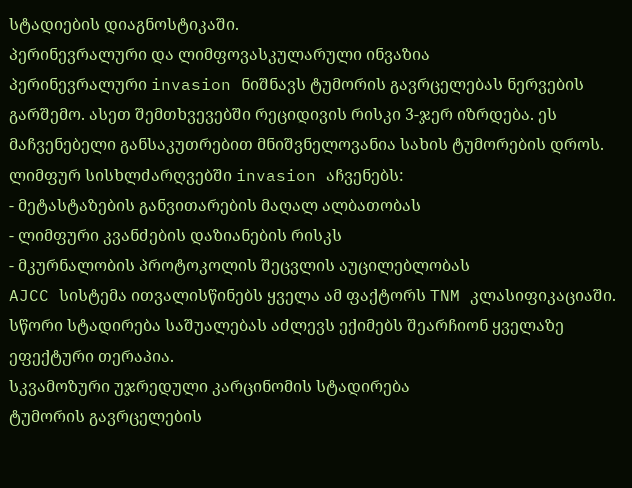სტადიების დიაგნოსტიკაში.
პერინევრალური და ლიმფოვასკულარული ინვაზია
პერინევრალური invasion ნიშნავს ტუმორის გავრცელებას ნერვების გარშემო. ასეთ შემთხვევებში რეციდივის რისკი 3-ჯერ იზრდება. ეს მაჩვენებელი განსაკუთრებით მნიშვნელოვანია სახის ტუმორების დროს.
ლიმფურ სისხლძარღვებში invasion აჩვენებს:
- მეტასტაზების განვითარების მაღალ ალბათობას
- ლიმფური კვანძების დაზიანების რისკს
- მკურნალობის პროტოკოლის შეცვლის აუცილებლობას
AJCC სისტემა ითვალისწინებს ყველა ამ ფაქტორს TNM კლასიფიკაციაში. სწორი სტადირება საშუალებას აძლევს ექიმებს შეარჩიონ ყველაზე ეფექტური თერაპია.
სკვამოზური უჯრედული კარცინომის სტადირება
ტუმორის გავრცელების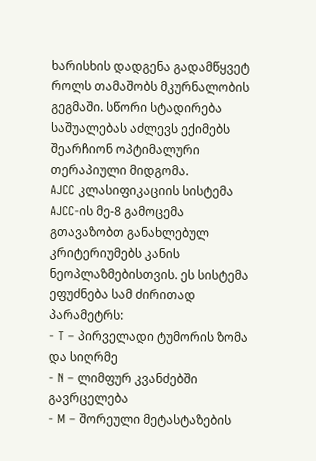ხარისხის დადგენა გადამწყვეტ როლს თამაშობს მკურნალობის გეგმაში. სწორი სტადირება საშუალებას აძლევს ექიმებს შეარჩიონ ოპტიმალური თერაპიული მიდგომა.
AJCC კლასიფიკაციის სისტემა
AJCC-ის მე-8 გამოცემა გთავაზობთ განახლებულ კრიტერიუმებს კანის ნეოპლაზმებისთვის. ეს სისტემა ეფუძნება სამ ძირითად პარამეტრს:
- T – პირველადი ტუმორის ზომა და სიღრმე
- N – ლიმფურ კვანძებში გავრცელება
- M – შორეული მეტასტაზების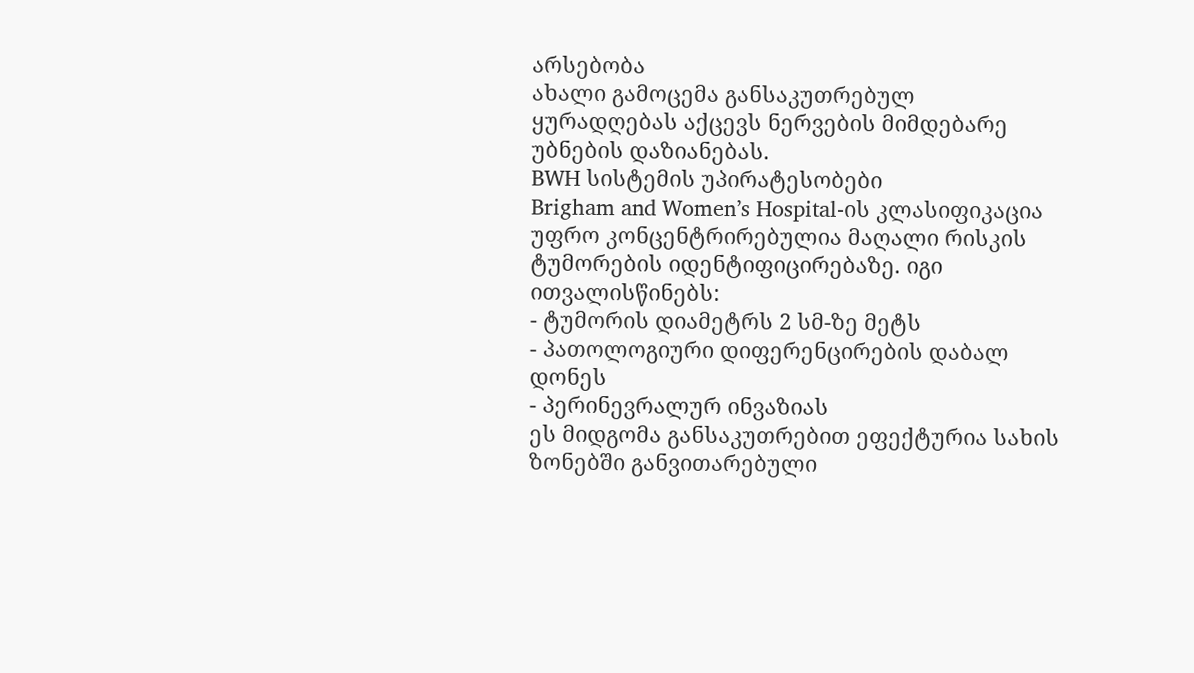არსებობა
ახალი გამოცემა განსაკუთრებულ ყურადღებას აქცევს ნერვების მიმდებარე უბნების დაზიანებას.
BWH სისტემის უპირატესობები
Brigham and Women’s Hospital-ის კლასიფიკაცია უფრო კონცენტრირებულია მაღალი რისკის ტუმორების იდენტიფიცირებაზე. იგი ითვალისწინებს:
- ტუმორის დიამეტრს 2 სმ-ზე მეტს
- პათოლოგიური დიფერენცირების დაბალ დონეს
- პერინევრალურ ინვაზიას
ეს მიდგომა განსაკუთრებით ეფექტურია სახის ზონებში განვითარებული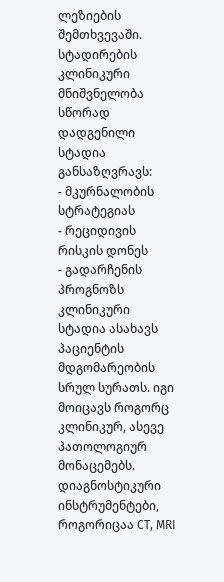ლეზიების შემთხვევაში.
სტადირების კლინიკური მნიშვნელობა
სწორად დადგენილი სტადია განსაზღვრავს:
- მკურნალობის სტრატეგიას
- რეციდივის რისკის დონეს
- გადარჩენის პროგნოზს
კლინიკური სტადია ასახავს პაციენტის მდგომარეობის სრულ სურათს. იგი მოიცავს როგორც კლინიკურ, ასევე პათოლოგიურ მონაცემებს.
დიაგნოსტიკური ინსტრუმენტები, როგორიცაა CT, MRI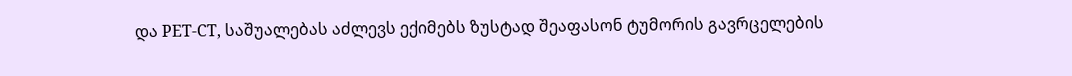და PET-CT, საშუალებას აძლევს ექიმებს ზუსტად შეაფასონ ტუმორის გავრცელების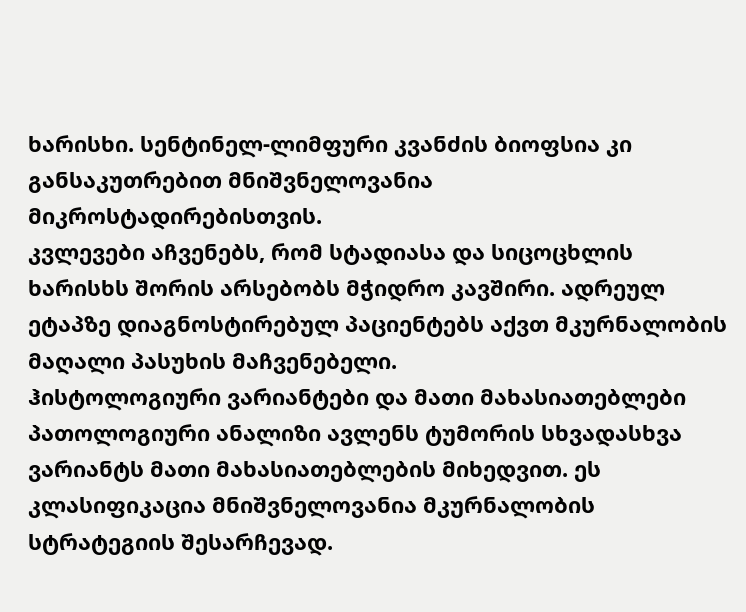ხარისხი. სენტინელ-ლიმფური კვანძის ბიოფსია კი განსაკუთრებით მნიშვნელოვანია მიკროსტადირებისთვის.
კვლევები აჩვენებს, რომ სტადიასა და სიცოცხლის ხარისხს შორის არსებობს მჭიდრო კავშირი. ადრეულ ეტაპზე დიაგნოსტირებულ პაციენტებს აქვთ მკურნალობის მაღალი პასუხის მაჩვენებელი.
ჰისტოლოგიური ვარიანტები და მათი მახასიათებლები
პათოლოგიური ანალიზი ავლენს ტუმორის სხვადასხვა ვარიანტს მათი მახასიათებლების მიხედვით. ეს კლასიფიკაცია მნიშვნელოვანია მკურნალობის სტრატეგიის შესარჩევად.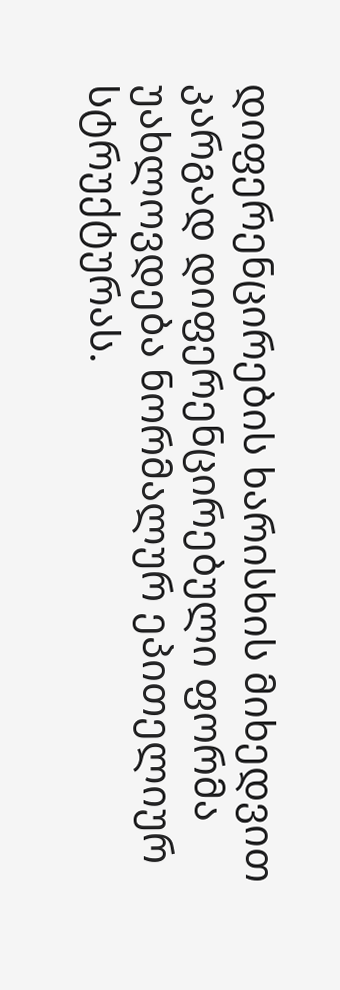დიფერენცირების ხარისხის მიხედვით
კარგად დიფერენცირებული ფორმა უახლოვდება ნორმალურ ეპითელიურ სტრუქტურას.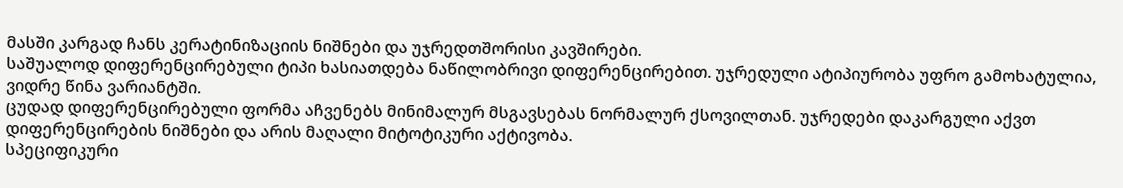მასში კარგად ჩანს კერატინიზაციის ნიშნები და უჯრედთშორისი კავშირები.
საშუალოდ დიფერენცირებული ტიპი ხასიათდება ნაწილობრივი დიფერენცირებით. უჯრედული ატიპიურობა უფრო გამოხატულია, ვიდრე წინა ვარიანტში.
ცუდად დიფერენცირებული ფორმა აჩვენებს მინიმალურ მსგავსებას ნორმალურ ქსოვილთან. უჯრედები დაკარგული აქვთ დიფერენცირების ნიშნები და არის მაღალი მიტოტიკური აქტივობა.
სპეციფიკური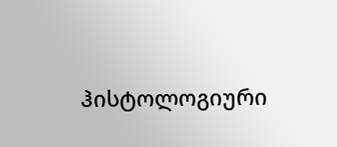ჰისტოლოგიური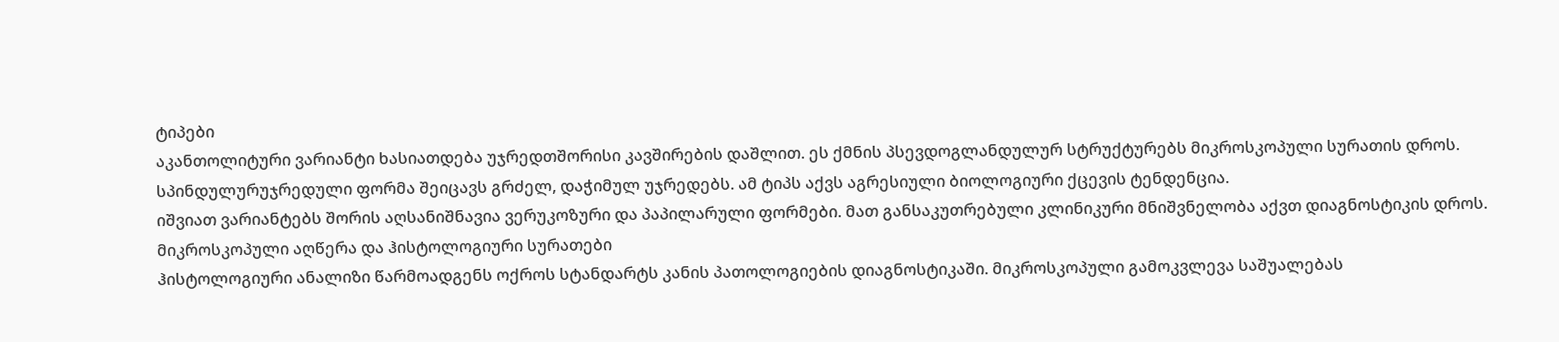ტიპები
აკანთოლიტური ვარიანტი ხასიათდება უჯრედთშორისი კავშირების დაშლით. ეს ქმნის პსევდოგლანდულურ სტრუქტურებს მიკროსკოპული სურათის დროს.
სპინდულურუჯრედული ფორმა შეიცავს გრძელ, დაჭიმულ უჯრედებს. ამ ტიპს აქვს აგრესიული ბიოლოგიური ქცევის ტენდენცია.
იშვიათ ვარიანტებს შორის აღსანიშნავია ვერუკოზური და პაპილარული ფორმები. მათ განსაკუთრებული კლინიკური მნიშვნელობა აქვთ დიაგნოსტიკის დროს.
მიკროსკოპული აღწერა და ჰისტოლოგიური სურათები
ჰისტოლოგიური ანალიზი წარმოადგენს ოქროს სტანდარტს კანის პათოლოგიების დიაგნოსტიკაში. მიკროსკოპული გამოკვლევა საშუალებას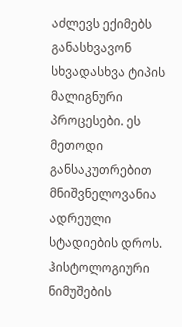აძლევს ექიმებს განასხვავონ სხვადასხვა ტიპის მალიგნური პროცესები. ეს მეთოდი განსაკუთრებით მნიშვნელოვანია ადრეული სტადიების დროს.
ჰისტოლოგიური ნიმუშების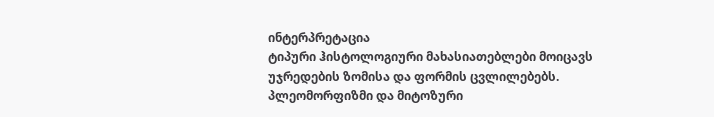ინტერპრეტაცია
ტიპური ჰისტოლოგიური მახასიათებლები მოიცავს უჯრედების ზომისა და ფორმის ცვლილებებს. პლეომორფიზმი და მიტოზური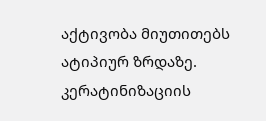აქტივობა მიუთითებს ატიპიურ ზრდაზე.
კერატინიზაციის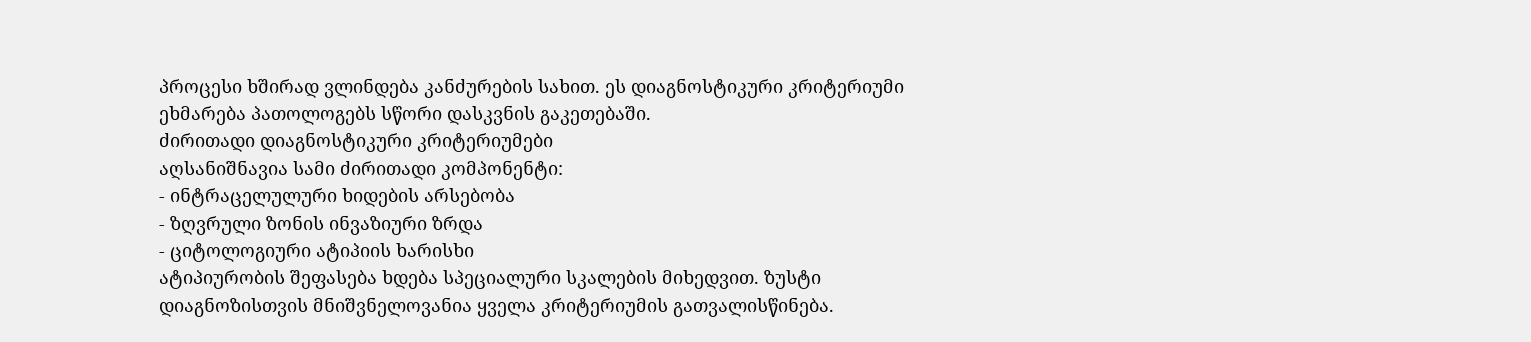პროცესი ხშირად ვლინდება კანძურების სახით. ეს დიაგნოსტიკური კრიტერიუმი ეხმარება პათოლოგებს სწორი დასკვნის გაკეთებაში.
ძირითადი დიაგნოსტიკური კრიტერიუმები
აღსანიშნავია სამი ძირითადი კომპონენტი:
- ინტრაცელულური ხიდების არსებობა
- ზღვრული ზონის ინვაზიური ზრდა
- ციტოლოგიური ატიპიის ხარისხი
ატიპიურობის შეფასება ხდება სპეციალური სკალების მიხედვით. ზუსტი დიაგნოზისთვის მნიშვნელოვანია ყველა კრიტერიუმის გათვალისწინება.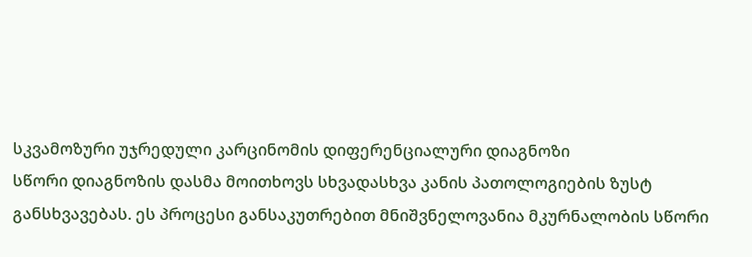სკვამოზური უჯრედული კარცინომის დიფერენციალური დიაგნოზი
სწორი დიაგნოზის დასმა მოითხოვს სხვადასხვა კანის პათოლოგიების ზუსტ განსხვავებას. ეს პროცესი განსაკუთრებით მნიშვნელოვანია მკურნალობის სწორი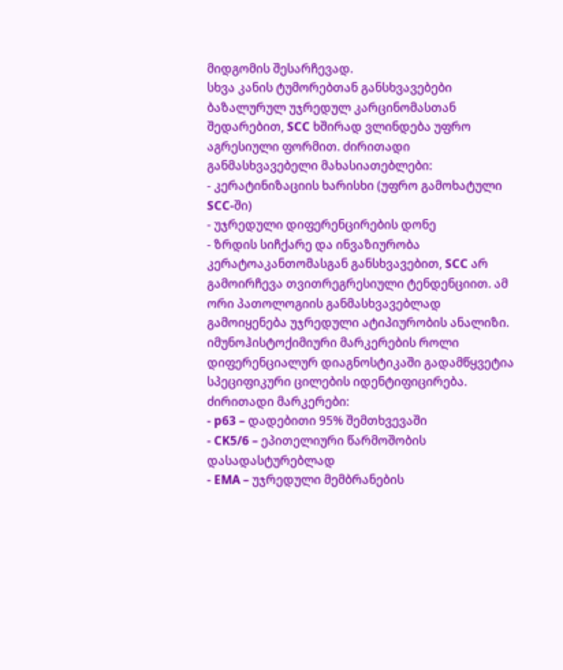მიდგომის შესარჩევად.
სხვა კანის ტუმორებთან განსხვავებები
ბაზალურულ უჯრედულ კარცინომასთან შედარებით, SCC ხშირად ვლინდება უფრო აგრესიული ფორმით. ძირითადი განმასხვავებელი მახასიათებლები:
- კერატინიზაციის ხარისხი (უფრო გამოხატული SCC-ში)
- უჯრედული დიფერენცირების დონე
- ზრდის სიჩქარე და ინვაზიურობა
კერატოაკანთომასგან განსხვავებით, SCC არ გამოირჩევა თვითრეგრესიული ტენდენციით. ამ ორი პათოლოგიის განმასხვავებლად გამოიყენება უჯრედული ატიპიურობის ანალიზი.
იმუნოჰისტოქიმიური მარკერების როლი
დიფერენციალურ დიაგნოსტიკაში გადამწყვეტია სპეციფიკური ცილების იდენტიფიცირება. ძირითადი მარკერები:
- p63 – დადებითი 95% შემთხვევაში
- CK5/6 – ეპითელიური წარმოშობის დასადასტურებლად
- EMA – უჯრედული მემბრანების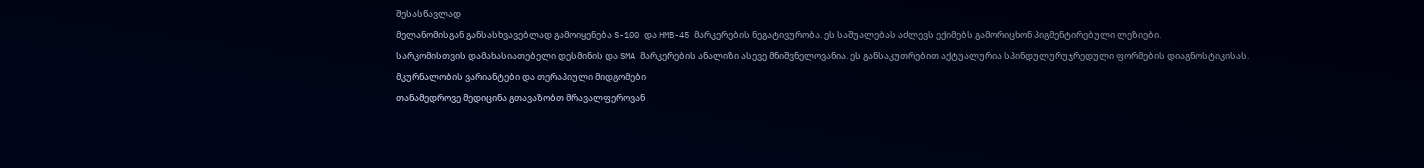შესასწავლად
მელანომისგან განსასხვავებლად გამოიყენება S-100 და HMB-45 მარკერების ნეგატივურობა. ეს საშუალებას აძლევს ექიმებს გამორიცხონ პიგმენტირებული ლეზიები.
სარკომისთვის დამახასიათებელი დესმინის და SMA მარკერების ანალიზი ასევე მნიშვნელოვანია. ეს განსაკუთრებით აქტუალურია სპინდულურუჯრედული ფორმების დიაგნოსტიკისას.
მკურნალობის ვარიანტები და თერაპიული მიდგომები
თანამედროვე მედიცინა გთავაზობთ მრავალფეროვან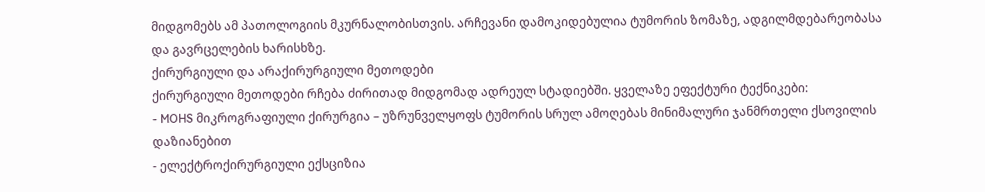მიდგომებს ამ პათოლოგიის მკურნალობისთვის. არჩევანი დამოკიდებულია ტუმორის ზომაზე, ადგილმდებარეობასა და გავრცელების ხარისხზე.
ქირურგიული და არაქირურგიული მეთოდები
ქირურგიული მეთოდები რჩება ძირითად მიდგომად ადრეულ სტადიებში. ყველაზე ეფექტური ტექნიკები:
- MOHS მიკროგრაფიული ქირურგია – უზრუნველყოფს ტუმორის სრულ ამოღებას მინიმალური ჯანმრთელი ქსოვილის დაზიანებით
- ელექტროქირურგიული ექსციზია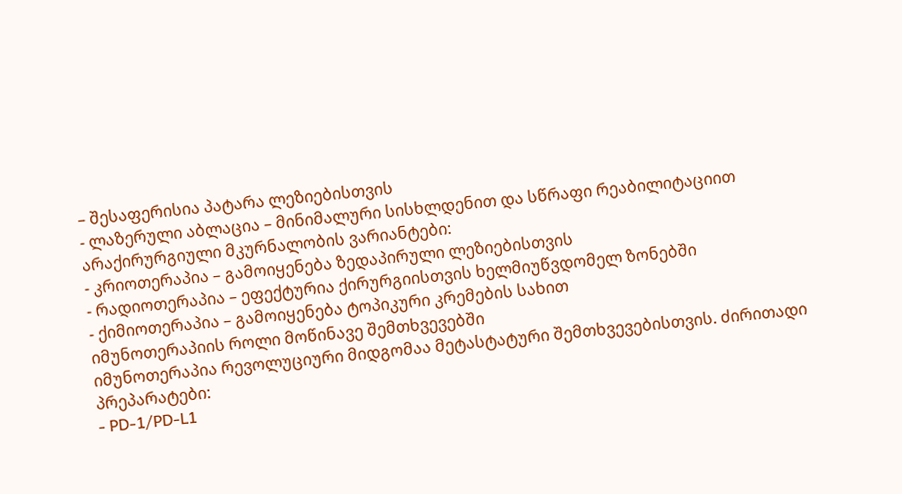– შესაფერისია პატარა ლეზიებისთვის
- ლაზერული აბლაცია – მინიმალური სისხლდენით და სწრაფი რეაბილიტაციით
არაქირურგიული მკურნალობის ვარიანტები:
- კრიოთერაპია – გამოიყენება ზედაპირული ლეზიებისთვის
- რადიოთერაპია – ეფექტურია ქირურგიისთვის ხელმიუწვდომელ ზონებში
- ქიმიოთერაპია – გამოიყენება ტოპიკური კრემების სახით
იმუნოთერაპიის როლი მოწინავე შემთხვევებში
იმუნოთერაპია რევოლუციური მიდგომაა მეტასტატური შემთხვევებისთვის. ძირითადი პრეპარატები:
- PD-1/PD-L1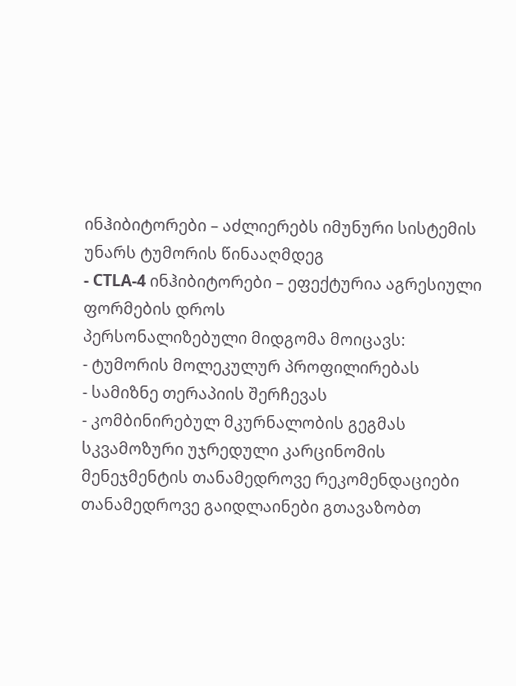ინჰიბიტორები – აძლიერებს იმუნური სისტემის უნარს ტუმორის წინააღმდეგ
- CTLA-4 ინჰიბიტორები – ეფექტურია აგრესიული ფორმების დროს
პერსონალიზებული მიდგომა მოიცავს:
- ტუმორის მოლეკულურ პროფილირებას
- სამიზნე თერაპიის შერჩევას
- კომბინირებულ მკურნალობის გეგმას
სკვამოზური უჯრედული კარცინომის მენეჯმენტის თანამედროვე რეკომენდაციები
თანამედროვე გაიდლაინები გთავაზობთ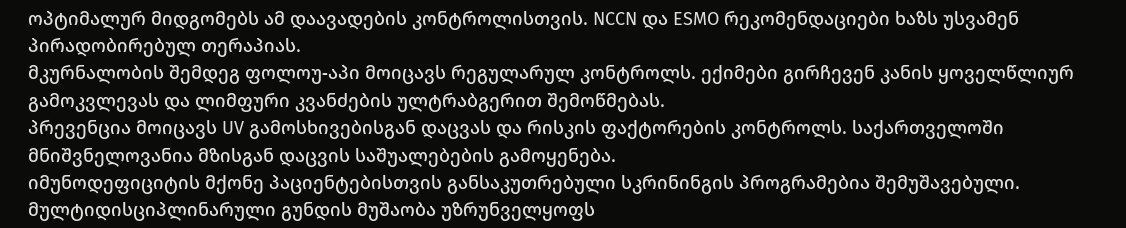ოპტიმალურ მიდგომებს ამ დაავადების კონტროლისთვის. NCCN და ESMO რეკომენდაციები ხაზს უსვამენ პირადობირებულ თერაპიას.
მკურნალობის შემდეგ ფოლოუ-აპი მოიცავს რეგულარულ კონტროლს. ექიმები გირჩევენ კანის ყოველწლიურ გამოკვლევას და ლიმფური კვანძების ულტრაბგერით შემოწმებას.
პრევენცია მოიცავს UV გამოსხივებისგან დაცვას და რისკის ფაქტორების კონტროლს. საქართველოში მნიშვნელოვანია მზისგან დაცვის საშუალებების გამოყენება.
იმუნოდეფიციტის მქონე პაციენტებისთვის განსაკუთრებული სკრინინგის პროგრამებია შემუშავებული. მულტიდისციპლინარული გუნდის მუშაობა უზრუნველყოფს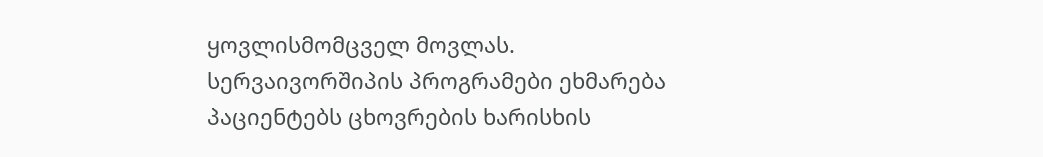ყოვლისმომცველ მოვლას.
სერვაივორშიპის პროგრამები ეხმარება პაციენტებს ცხოვრების ხარისხის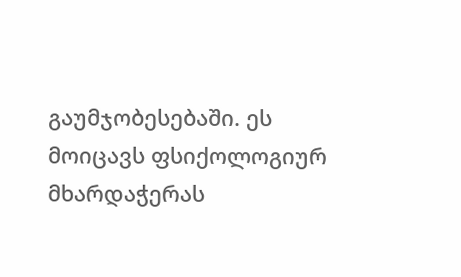გაუმჯობესებაში. ეს მოიცავს ფსიქოლოგიურ მხარდაჭერას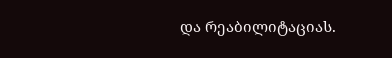და რეაბილიტაციას.